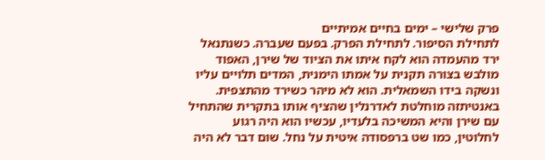פרק שלישי – ימים בחיים אמיתיים
לתחילת הסיפור. לתחילת הפרק. בפעם שעברה. כשנתנאל ירד מהעמדה הוא לקח איתו את הציוד של שירן, האפוד מולבש בצורה תקנית על אמתו הימנית, המדים תלויים עליו ונשקה בידו השמאלית. הוא לא מיהר כשירד מהתצפית. באנטיתזה מוחלטת לאדרנלין שהציף אותו בתקרית שהתחיל עם שירן והיא המשיכה בלעדיו, עכשיו הוא היה רגוע לחלוטין, כמו שט ברפסודה איטית על נחל. שום דבר לא היה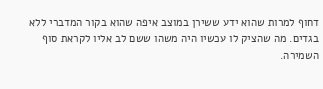דחוף למרות שהוא ידע ששירן במוצב איפה שהוא בקור המדברי ללא בגדים. מה שהציק לו עכשיו היה משהו ששם לב אליו לקראת סוף השמירה.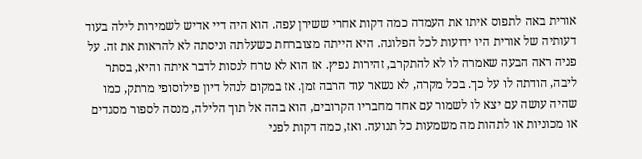אורית באה לתפוס איתו את העמדה כמה דקות אחרי ששירן עפה. הוא היה דיי אדיש לשמירות לילה בעוד דעותיה של אורית היו ידועות לכל הפלוגה. היא הייתה מצוברחת כשעלתה וניסתה לא להראות את זה. על פניה ראה הבעה שאמרה לו לא להתקרב, זהירות נפיץ. אז הוא לא טרח לנסות לדבר איתה והיא, בסתר ליבה, הודתה לו על כך. בכל מקרה, לא נשאר עוד הרבה זמן. אז במקום לנהל דיון פילוסופי מרתק, כמו שהיה עושה עם יצא לו לשמור עם אחד מחבריו הקרובים, הוא בהה אל תוך הלילה, מנסה לספור מסגדים או מכוניות או לתהות מה משמעות כל תנועה. ואז, כמה דקות לפני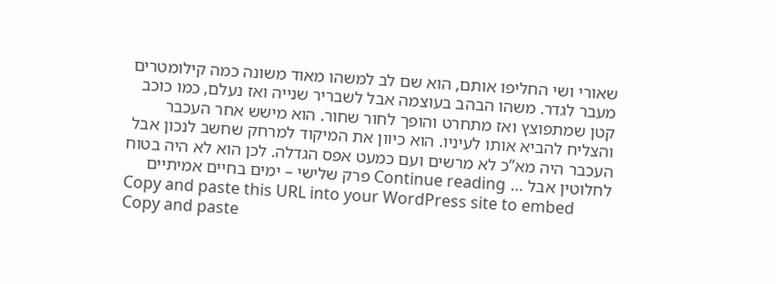שאורי ושי החליפו אותם, הוא שם לב למשהו מאוד משונה כמה קילומטרים מעבר לגדר. משהו הבהב בעוצמה אבל לשבריר שנייה ואז נעלם, כמו כוכב קטן שמתפוצץ ואז מתחרט והופך לחור שחור. הוא מישש אחר העכבר והצליח להביא אותו לעיניו. הוא כיוון את המיקוד למרחק שחשב לנכון אבל העכבר היה מא”כ לא מרשים ועם כמעט אפס הגדלה. לכן הוא לא היה בטוח לחלוטין אבל … Continue reading פרק שלישי – ימים בחיים אמיתיים
Copy and paste this URL into your WordPress site to embed
Copy and paste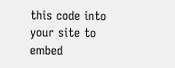this code into your site to embed